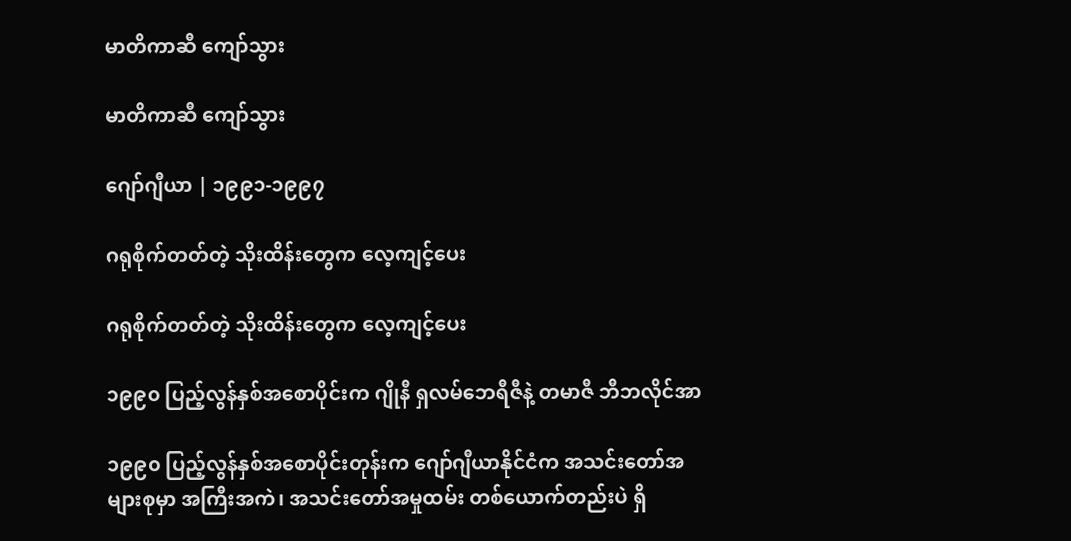မာတိကာဆီ ကျော်သွား

မာတိကာဆီ ကျော်သွား

ဂျော်ဂျီယာ | ၁၉၉၁-၁၉၉၇

ဂရုစိုက်တတ်တဲ့ သိုးထိန်းတွေက လေ့ကျင့်ပေး

ဂရုစိုက်တတ်တဲ့ သိုးထိန်းတွေက လေ့ကျင့်ပေး

၁၉၉၀ ပြည့်လွန်နှစ်အစောပိုင်းက ဂျိုနီ ရှလမ်ဘေရီဇီနဲ့ တမာဇီ ဘီဘလိုင်အာ

၁၉၉၀ ပြည့်လွန်နှစ်အစောပိုင်းတုန်းက ဂျော်ဂျီယာနိုင်ငံက အသင်းတော်အများစုမှာ အကြီးအကဲ၊ အသင်းတော်အမှုထမ်း တစ်ယောက်တည်းပဲ ရှိ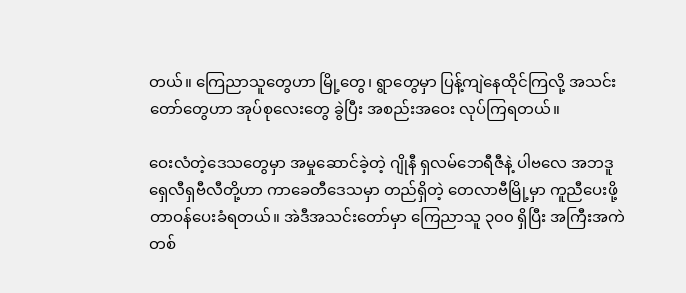တယ်။ ကြေညာသူတွေဟာ မြို့တွေ၊ ရွာတွေမှာ ပြန့်ကျဲနေထိုင်ကြလို့ အသင်းတော်တွေဟာ အုပ်စုလေးတွေ ခွဲပြီး အစည်းအဝေး လုပ်ကြရတယ်။

ဝေးလံတဲ့ဒေသတွေမှာ အမှုဆောင်ခဲ့တဲ့ ဂျိုနီ ရှလမ်ဘေရီဇီနဲ့ ပါဗလေ အဘဒူရှေလီရှဗီလီတို့ဟာ ကာခေတီဒေသမှာ တည်ရှိတဲ့ တေလာဗီမြို့မှာ ကူညီပေးဖို့ တာဝန်ပေးခံရတယ်။ အဲဒီအသင်းတော်မှာ ကြေညာသူ ၃၀၀ ရှိပြီး အကြီးအကဲ တစ်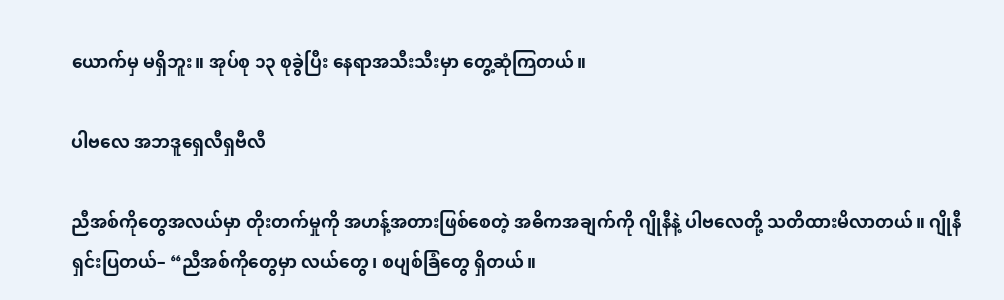ယောက်မှ မရှိဘူး။ အုပ်စု ၁၃ စုခွဲပြီး နေရာအသီးသီးမှာ တွေ့ဆုံကြတယ်။

ပါဗလေ အဘဒူရှေလီရှဗီလီ

ညီအစ်ကိုတွေအလယ်မှာ တိုးတက်မှုကို အဟန့်အတားဖြစ်စေတဲ့ အဓိကအချက်ကို ဂျိုနီနဲ့ ပါဗလေတို့ သတိထားမိလာတယ်။ ဂျိုနီ ရှင်းပြတယ်– “ညီအစ်ကိုတွေမှာ လယ်တွေ၊ စပျစ်ခြံတွေ ရှိတယ်။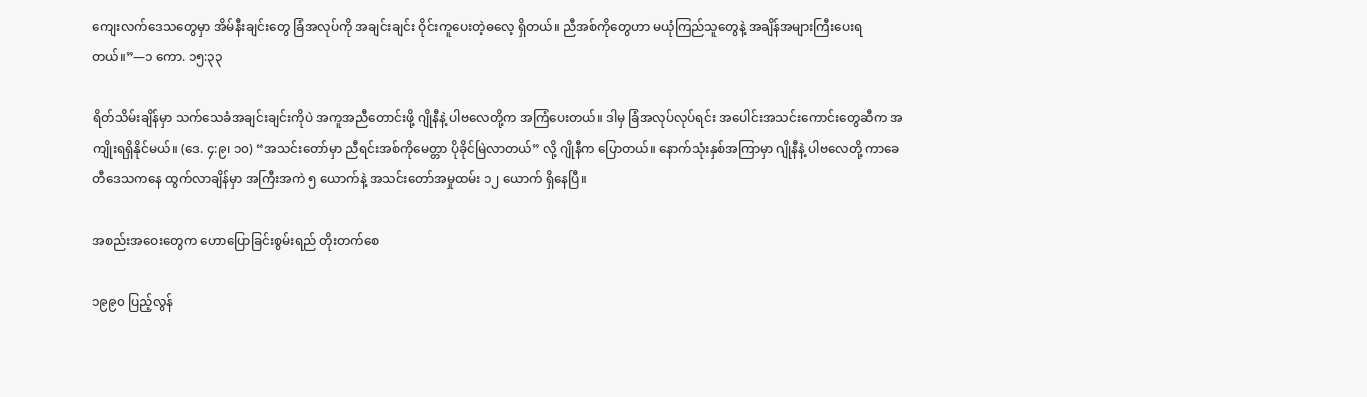ကျေးလက်ဒေသတွေမှာ အိမ်နီးချင်းတွေ ခြံအလုပ်ကို အချင်းချင်း ဝိုင်းကူပေးတဲ့ဓလေ့ ရှိတယ်။ ညီအစ်ကိုတွေဟာ မယုံကြည်သူတွေနဲ့ အချိန်အများကြီးပေးရတယ်။”—၁ ကော. ၁၅:၃၃

ရိတ်သိမ်းချိန်မှာ သက်သေခံအချင်းချင်းကိုပဲ အကူအညီတောင်းဖို့ ဂျိုနီနဲ့ ပါဗလေတို့က အကြံပေးတယ်။ ဒါမှ ခြံအလုပ်လုပ်ရင်း အပေါင်းအသင်းကောင်းတွေဆီက အကျိုးရရှိနိုင်မယ်။ (ဒေ. ၄:၉၊ ၁၀) “အသင်းတော်မှာ ညီရင်းအစ်ကိုမေတ္တာ ပိုခိုင်မြဲလာတယ်” လို့ ဂျိုနီက ပြောတယ်။ နောက်သုံးနှစ်အကြာမှာ ဂျိုနီနဲ့ ပါဗလေတို့ ကာခေတီဒေသကနေ ထွက်လာချိန်မှာ အကြီးအကဲ ၅ ယောက်နဲ့ အသင်းတော်အမှုထမ်း ၁၂ ယောက် ရှိနေပြီ။

အစည်းအဝေးတွေက ဟောပြောခြင်းစွမ်းရည် တိုးတက်စေ

၁၉၉၀ ပြည့်လွန်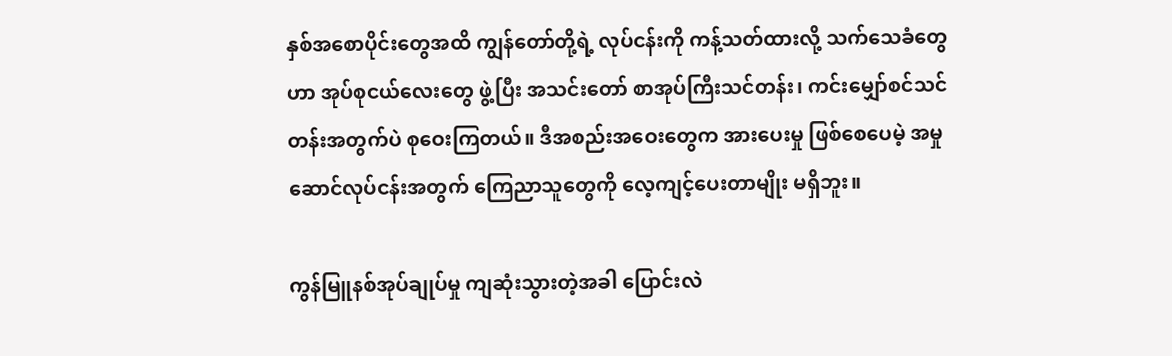နှစ်အစောပိုင်းတွေအထိ ကျွန်တော်တို့ရဲ့ လုပ်ငန်းကို ကန့်သတ်ထားလို့ သက်သေခံတွေဟာ အုပ်စုငယ်လေးတွေ ဖွဲ့ပြီး အသင်းတော် စာအုပ်ကြီးသင်တန်း၊ ကင်းမျှော်စင်သင်တန်းအတွက်ပဲ စုဝေးကြတယ်။ ဒီအစည်းအဝေးတွေက အားပေးမှု ဖြစ်စေပေမဲ့ အမှုဆောင်လုပ်ငန်းအတွက် ကြေညာသူတွေကို လေ့ကျင့်ပေးတာမျိုး မရှိဘူး။

ကွန်မြူနစ်အုပ်ချုပ်မှု ကျဆုံးသွားတဲ့အခါ ပြောင်းလဲ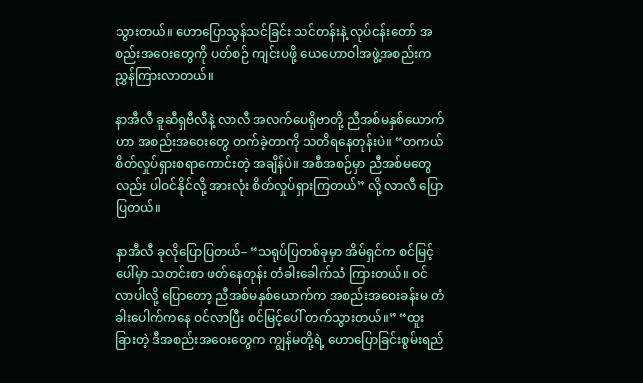သွားတယ်။ ဟောပြောသွန်သင်ခြင်း သင်တန်းနဲ့ လုပ်ငန်းတော် အစည်းအဝေးတွေကို ပတ်စဉ် ကျင်းပဖို့ ယေဟောဝါအဖွဲ့အစည်းက ညွှန်ကြားလာတယ်။

နာအီလီ ခူဆီရှဗီလီနဲ့ လာလီ အလက်ပေရိုဗာတို့ ညီအစ်မနှစ်ယောက်ဟာ အစည်းအဝေးတွေ တက်ခဲ့တာကို သတိရနေတုန်းပဲ။ “တကယ် စိတ်လှုပ်ရှားစရာကောင်းတဲ့ အချိန်ပဲ။ အစီအစဉ်မှာ ညီအစ်မတွေလည်း ပါဝင်နိုင်လို့ အားလုံး စိတ်လှုပ်ရှားကြတယ်” လို့ လာလီ ပြောပြတယ်။

နာအီလီ ခုလိုပြောပြတယ်– “သရုပ်ပြတစ်ခုမှာ အိမ်ရှင်က စင်မြင့်ပေါ်မှာ သတင်းစာ ဖတ်နေတုန်း တံခါးခေါက်သံ ကြားတယ်။ ဝင်လာပါလို့ ပြောတော့ ညီအစ်မနှစ်ယောက်က အစည်းအဝေးခန်းမ တံခါးပေါက်ကနေ ဝင်လာပြီး စင်မြင့်ပေါ် တက်သွားတယ်။” “ထူးခြားတဲ့ ဒီအစည်းအဝေးတွေက ကျွန်မတို့ရဲ့ ဟောပြောခြင်းစွမ်းရည်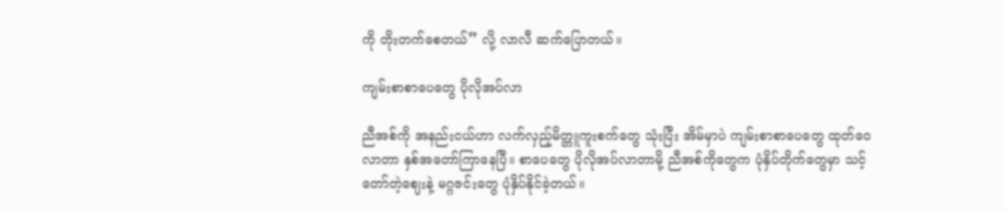ကို တိုးတက်စေတယ်” လို့ လာလီ ဆက်ပြောတယ်။

ကျမ်းစာစာပေတွေ ပိုလိုအပ်လာ

ညီအစ်ကို အနည်းငယ်ဟာ လက်လှည့်မိတ္တူကူးစက်တွေ သုံးပြီး အိမ်မှာပဲ ကျမ်းစာစာပေတွေ ထုတ်ဝေလာတာ နှစ်အတော်ကြာနေပြီ။ စာပေတွေ ပိုလိုအပ်လာတာမို့ ညီအစ်ကိုတွေက ပုံနှိပ်တိုက်တွေမှာ သင့်တော်တဲ့ဈေးနဲ့ မဂ္ဂဇင်းတွေ ပုံနှိပ်နိုင်ခဲ့တယ်။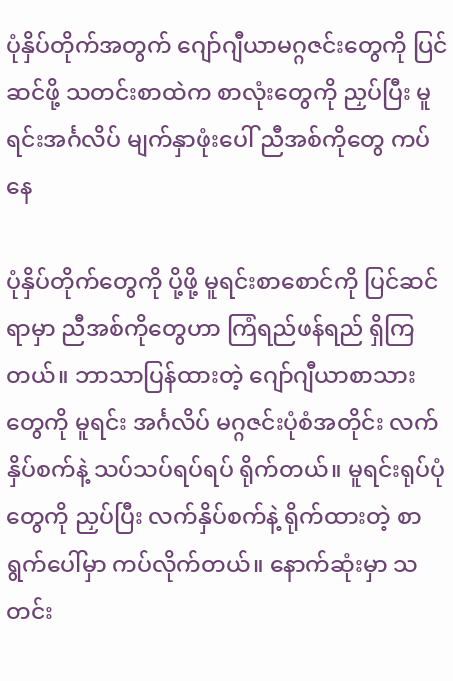ပုံနှိပ်တိုက်အတွက် ဂျော်ဂျီယာမဂ္ဂဇင်းတွေကို ပြင်ဆင်ဖို့ သတင်းစာထဲက စာလုံးတွေကို ညှပ်ပြီး မူရင်းအင်္ဂလိပ် မျက်နှာဖုံးပေါ် ညီအစ်ကိုတွေ ကပ်နေ

ပုံနှိပ်တိုက်တွေကို ပို့ဖို့ မူရင်းစာစောင်ကို ပြင်ဆင်ရာမှာ ညီအစ်ကိုတွေဟာ ကြံရည်ဖန်ရည် ရှိကြတယ်။ ဘာသာပြန်ထားတဲ့ ဂျော်ဂျီယာစာသားတွေကို မူရင်း အင်္ဂလိပ် မဂ္ဂဇင်းပုံစံအတိုင်း လက်နှိပ်စက်နဲ့ သပ်သပ်ရပ်ရပ် ရိုက်တယ်။ မူရင်းရုပ်ပုံတွေကို ညှပ်ပြီး လက်နှိပ်စက်နဲ့ ရိုက်ထားတဲ့ စာရွက်ပေါ်မှာ ကပ်လိုက်တယ်။ နောက်ဆုံးမှာ သတင်း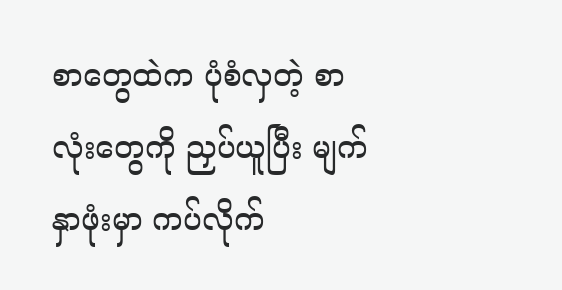စာတွေထဲက ပုံစံလှတဲ့ စာလုံးတွေကို ညှပ်ယူပြီး မျက်နှာဖုံးမှာ ကပ်လိုက်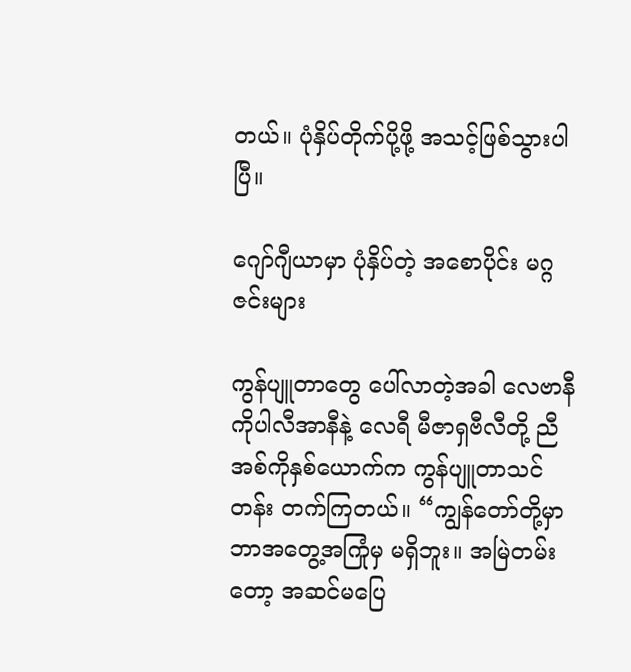တယ်။ ပုံနှိပ်တိုက်ပို့ဖို့ အသင့်ဖြစ်သွားပါပြီ။

ဂျော်ဂျီယာမှာ ပုံနှိပ်တဲ့ အစောပိုင်း မဂ္ဂဇင်းများ

ကွန်ပျူတာတွေ ပေါ်လာတဲ့အခါ လေဗာနီ ကိုပါလီအာနီနဲ့ လေရီ မီဇာရှဗီလီတို့ ညီအစ်ကိုနှစ်ယောက်က ကွန်ပျူတာသင်တန်း တက်ကြတယ်။ “ကျွန်တော်တို့မှာ ဘာအတွေ့အကြုံမှ မရှိဘူး။ အမြဲတမ်းတော့ အဆင်မပြေ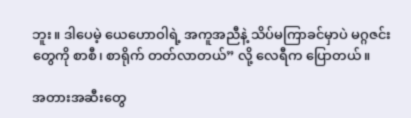ဘူး။ ဒါပေမဲ့ ယေဟောဝါရဲ့ အကူအညီနဲ့ သိပ်မကြာခင်မှာပဲ မဂ္ဂဇင်းတွေကို စာစီ၊ စာရိုက် တတ်လာတယ်” လို့ လေရီက ပြောတယ်။

အတားအဆီးတွေ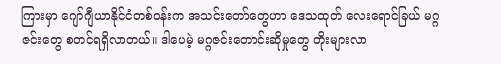ကြားမှာ ဂျော်ဂျီယာနိုင်ငံတစ်ဝန်းက အသင်းတော်တွေဟာ ဒေသထုတ် လေးရောင်ခြယ် မဂ္ဂဇင်းတွေ စတင်ရရှိလာတယ်။ ဒါပေမဲ့ မဂ္ဂဇင်းတောင်းဆိုမှုတွေ တိုးများလာ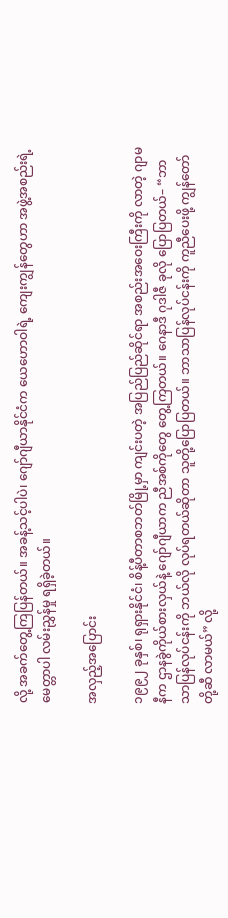လို့ အခက်တွေ့ကြပြန်တယ်။ အခန့်သင့်ပါပဲ၊ ဂျော်ဂျီယာနိုင်ငံက ယေဟောဝါရဲ့ ကျေးကျွန်တွေဟာ အဖွဲ့အစည်းရဲ့ မေတ္တာပါ လမ်းညွှန်မှု ရရှိခဲ့တယ်။

အလှည့်အပြောင်း

၁၉၉၂ ခုနှစ်၊ ရုရှားနိုင်ငံ၊ စိန့်ပီတာစဘတ်မြို့မှာ ကျင်းပတဲ့ အပြည်ပြည်ဆိုင်ရာ အစည်းအဝေးကြီးကို လာတဲ့ ဂျာမနီက ဌာနခွဲကိုယ်စားလှယ်နဲ့ ဂျော်ဂျီယာက ညီအစ်ကိုတွေ တွေ့ကြတယ်။ ဂေနာဒီ ဂုဒါဇီ ခုလို ပြောပြတယ်– “ဘာသာပြန်လုပ်ငန်းကို ဘယ်လို လုပ်ရတယ်ဆိုတာ သူတို့ပြောပြတယ်။ ဘာသာပြန်လုပ်ငန်းကို ကူညီပေးဖို့ ကျွန်တော်တို့ဆီ လာမယ်” လို့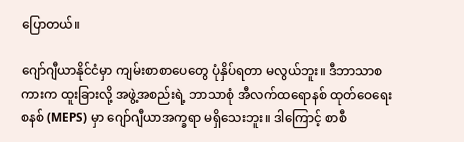ပြောတယ်။

ဂျော်ဂျီယာနိုင်ငံမှာ ကျမ်းစာစာပေတွေ ပုံနှိပ်ရတာ မလွယ်ဘူး။ ဒီဘာသာစကားက ထူးခြားလို့ အဖွဲ့အစည်းရဲ့ ဘာသာစုံ အီလက်ထရောနစ် ထုတ်ဝေရေးစနစ် (MEPS) မှာ ဂျော်ဂျီယာအက္ခရာ မရှိသေးဘူး။ ဒါကြောင့် စာစီ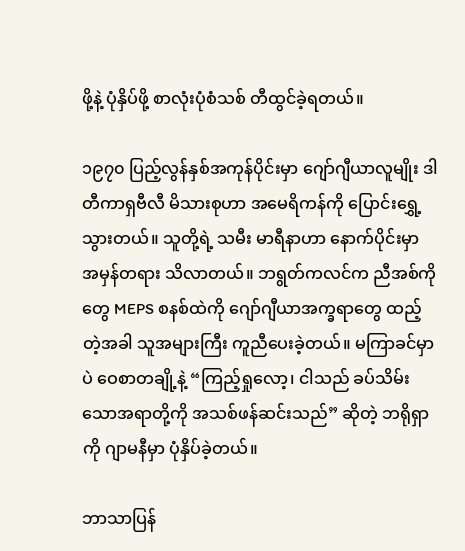ဖို့နဲ့ ပုံနှိပ်ဖို့ စာလုံးပုံစံသစ် တီထွင်ခဲ့ရတယ်။

၁၉၇၀ ပြည့်လွန်နှစ်အကုန်ပိုင်းမှာ ဂျော်ဂျီယာလူမျိုး ဒါတီကာရှဗီလီ မိသားစုဟာ အမေရိကန်ကို ပြောင်းရွှေ့သွားတယ်။ သူတို့ရဲ့ သမီး မာရီနာဟာ နောက်ပိုင်းမှာ အမှန်တရား သိလာတယ်။ ဘရွတ်ကလင်က ညီအစ်ကိုတွေ MEPS စနစ်ထဲကို ဂျော်ဂျီယာအက္ခရာတွေ ထည့်တဲ့အခါ သူအများကြီး ကူညီပေးခဲ့တယ်။ မကြာခင်မှာပဲ ဝေစာတချို့နဲ့ “ကြည့်ရှုလော့၊ ငါသည် ခပ်သိမ်းသောအရာတို့ကို အသစ်ဖန်ဆင်းသည်” ဆိုတဲ့ ဘရိုရှာကို ဂျာမနီမှာ ပုံနှိပ်ခဲ့တယ်။

ဘာသာပြန်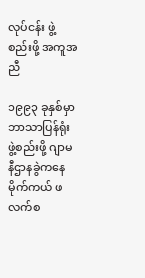လုပ်ငန်း ဖွဲ့စည်းဖို့ အကူအညီ

၁၉၉၃ ခုနှစ်မှာ ဘာသာပြန်ရုံး ဖွဲ့စည်းဖို့ ဂျာမနီဌာနခွဲကနေ မိုက်ကယ် ဖလက်စ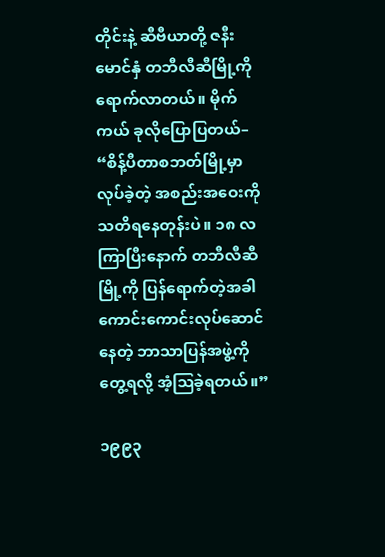တိုင်းနဲ့ ဆီဗီယာတို့ ဇနီးမောင်နှံ တဘီလီဆီမြို့ကို ရောက်လာတယ်။ မိုက်ကယ် ခုလိုပြောပြတယ်– “စိန့်ပီတာစဘတ်မြို့မှာ လုပ်ခဲ့တဲ့ အစည်းအဝေးကို သတိရနေတုန်းပဲ။ ၁၈ လကြာပြီးနောက် တဘီလီဆီမြို့ကို ပြန်ရောက်တဲ့အခါ ကောင်းကောင်းလုပ်ဆောင်နေတဲ့ ဘာသာပြန်အဖွဲ့ကို တွေ့ရလို့ အံ့ဩခဲ့ရတယ်။”

၁၉၉၃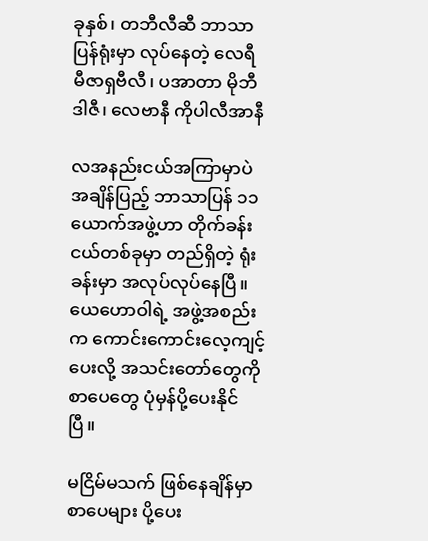ခုနှစ်၊ တဘီလီဆီ ဘာသာပြန်ရုံးမှာ လုပ်နေတဲ့ လေရီ မီဇာရှဗီလီ၊ ပအာတာ မိုဘီဒါဇီ၊ လေဗာနီ ကိုပါလီအာနီ

လအနည်းငယ်အကြာမှာပဲ အချိန်ပြည့် ဘာသာပြန် ၁၁ ယောက်အဖွဲ့ဟာ တိုက်ခန်းငယ်တစ်ခုမှာ တည်ရှိတဲ့ ရုံးခန်းမှာ အလုပ်လုပ်နေပြီ။ ယေဟောဝါရဲ့ အဖွဲ့အစည်းက ကောင်းကောင်းလေ့ကျင့်ပေးလို့ အသင်းတော်တွေကို စာပေတွေ ပုံမှန်ပို့ပေးနိုင်ပြီ။

မငြိမ်မသက် ဖြစ်နေချိန်မှာ စာပေများ ပို့ပေး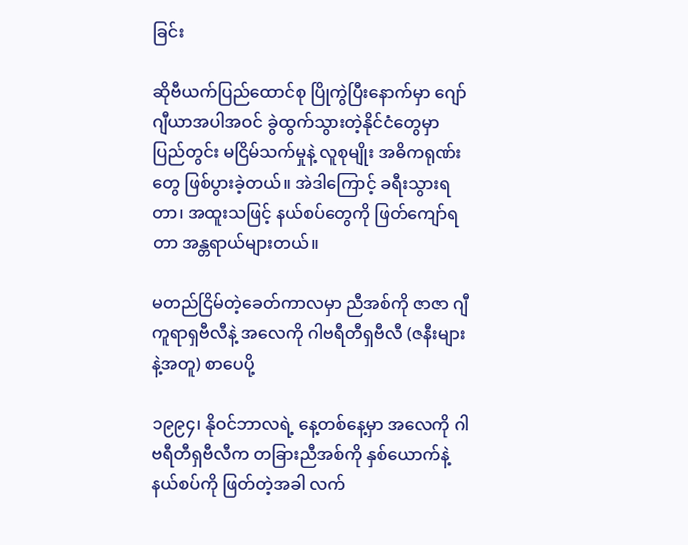ခြင်း

ဆိုဗီယက်ပြည်ထောင်စု ပြိုကွဲပြီးနောက်မှာ ဂျော်ဂျီယာအပါအဝင် ခွဲထွက်သွားတဲ့နိုင်ငံတွေမှာ ပြည်တွင်း မငြိမ်သက်မှုနဲ့ လူစုမျိုး အဓိကရုဏ်းတွေ ဖြစ်ပွားခဲ့တယ်။ အဲဒါကြောင့် ခရီးသွားရတာ၊ အထူးသဖြင့် နယ်စပ်တွေကို ဖြတ်ကျော်ရတာ အန္တရာယ်များတယ်။

မတည်ငြိမ်တဲ့ခေတ်ကာလမှာ ညီအစ်ကို ဇာဇာ ဂျီကူရာရှဗီလီနဲ့ အလေကို ဂါဗရီတီရှဗီလီ (ဇနီးများနဲ့အတူ) စာပေပို့

၁၉၉၄၊ နိုဝင်ဘာလရဲ့ နေ့တစ်နေ့မှာ အလေကို ဂါဗရီတီရှဗီလီက တခြားညီအစ်ကို နှစ်ယောက်နဲ့ နယ်စပ်ကို ဖြတ်တဲ့အခါ လက်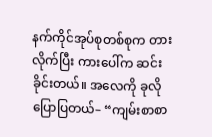နက်ကိုင်အုပ်စုတစ်စုက တားလိုက်ပြီး ကားပေါ်က ဆင်းခိုင်းတယ်။ အလေကို ခုလို ပြောပြတယ်– “ကျမ်းစာစာ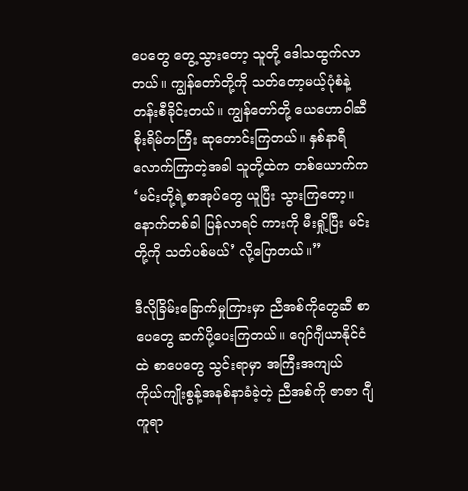ပေတွေ တွေ့သွားတော့ သူတို့ ဒေါသထွက်လာတယ်။ ကျွန်တော်တို့ကို သတ်တော့မယ့်ပုံစံနဲ့ တန်းစီခိုင်းတယ်။ ကျွန်တော်တို့ ယေဟောဝါဆီ စိုးရိမ်တကြီး ဆုတောင်းကြတယ်။ နှစ်နာရီလောက်ကြာတဲ့အခါ သူတို့ထဲက တစ်ယောက်က ‘မင်းတို့ရဲ့စာအုပ်တွေ ယူပြီး သွားကြတော့။ နောက်တစ်ခါ ပြန်လာရင် ကားကို မီးရှို့ပြီး မင်းတို့ကို သတ်ပစ်မယ်’ လို့ပြောတယ်။”

ဒီလိုခြိမ်းခြောက်မှုကြားမှာ ညီအစ်ကိုတွေဆီ စာပေတွေ ဆက်ပို့ပေးကြတယ်။ ဂျော်ဂျီယာနိုင်ငံထဲ စာပေတွေ သွင်းရာမှာ အကြီးအကျယ် ကိုယ်ကျိုးစွန့်အနစ်နာခံခဲ့တဲ့ ညီအစ်ကို ဇာဇာ ဂျီကူရာ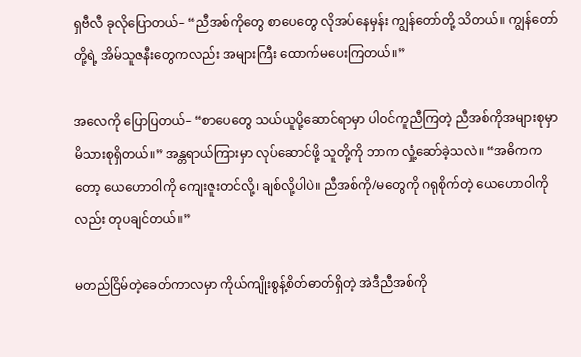ရှဗီလီ ခုလိုပြောတယ်– “ညီအစ်ကိုတွေ စာပေတွေ လိုအပ်နေမှန်း ကျွန်တော်တို့ သိတယ်။ ကျွန်တော်တို့ရဲ့ အိမ်သူဇနီးတွေကလည်း အများကြီး ထောက်မပေးကြတယ်။”

အလေကို ပြောပြတယ်– “စာပေတွေ သယ်ယူပို့ဆောင်ရာမှာ ပါဝင်ကူညီကြတဲ့ ညီအစ်ကိုအများစုမှာ မိသားစုရှိတယ်။” အန္တရာယ်ကြားမှာ လုပ်ဆောင်ဖို့ သူတို့ကို ဘာက လှုံ့ဆော်ခဲ့သလဲ။ “အဓိကကတော့ ယေဟောဝါကို ကျေးဇူးတင်လို့၊ ချစ်လို့ပါပဲ။ ညီအစ်ကို/မတွေကို ဂရုစိုက်တဲ့ ယေဟောဝါကိုလည်း တုပချင်တယ်။”

မတည်ငြိမ်တဲ့ခေတ်ကာလမှာ ကိုယ်ကျိုးစွန့်စိတ်ဓာတ်ရှိတဲ့ အဲဒီညီအစ်ကို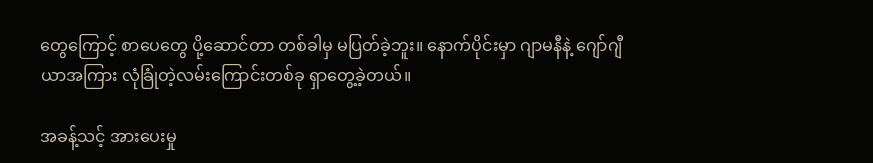တွေကြောင့် စာပေတွေ ပို့ဆောင်တာ တစ်ခါမှ မပြတ်ခဲ့ဘူး။ နောက်ပိုင်းမှာ ဂျာမနီနဲ့ ဂျော်ဂျီယာအကြား လုံခြုံတဲ့လမ်းကြောင်းတစ်ခု ရှာတွေ့ခဲ့တယ်။

အခန့်သင့် အားပေးမှု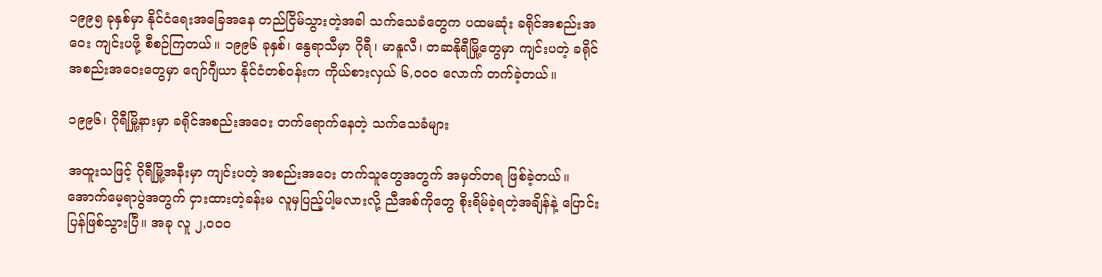၁၉၉၅ ခုနှစ်မှာ နိုင်ငံရေးအခြေအနေ တည်ငြိမ်သွားတဲ့အခါ သက်သေခံတွေက ပထမဆုံး ခရိုင်အစည်းအဝေး ကျင်းပဖို့ စီစဉ်ကြတယ်။ ၁၉၉၆ ခုနှစ်၊ နွေရာသီမှာ ဂိုရီ၊ မာနူလီ၊ တဆနိုရီမြို့တွေမှာ ကျင်းပတဲ့ ခရိုင်အစည်းအဝေးတွေမှာ ဂျော်ဂျီယာ နိုင်ငံတစ်ဝန်းက ကိုယ်စားလှယ် ၆,၀၀၀ လောက် တက်ခဲ့တယ်။

၁၉၉၆၊ ဂိုရီမြို့နားမှာ ခရိုင်အစည်းအဝေး တက်ရောက်နေတဲ့ သက်သေခံများ

အထူးသဖြင့် ဂိုရီမြို့အနီးမှာ ကျင်းပတဲ့ အစည်းအဝေး တက်သူတွေအတွက် အမှတ်တရ ဖြစ်ခဲ့တယ်။ အောက်မေ့ရာပွဲအတွက် ငှားထားတဲ့ခန်းမ လူမှပြည့်ပါ့မလားလို့ ညီအစ်ကိုတွေ စိုးရိမ်ခဲ့ရတဲ့အချိန်နဲ့ ပြောင်းပြန်ဖြစ်သွားပြီ။ အခု လူ ၂,၀၀၀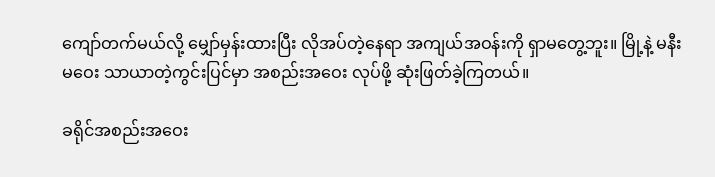ကျော်တက်မယ်လို့ မျှော်မှန်းထားပြီး လိုအပ်တဲ့နေရာ အကျယ်အဝန်းကို ရှာမတွေ့ဘူး။ မြို့နဲ့ မနီးမဝေး သာယာတဲ့ကွင်းပြင်မှာ အစည်းအဝေး လုပ်ဖို့ ဆုံးဖြတ်ခဲ့ကြတယ်။

ခရိုင်အစည်းအဝေး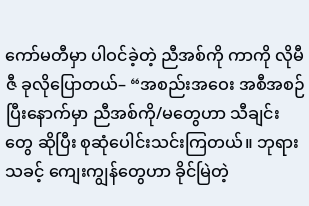ကော်မတီမှာ ပါဝင်ခဲ့တဲ့ ညီအစ်ကို ကာကို လိုမီဇီ ခုလိုပြောတယ်– “အစည်းအဝေး အစီအစဉ် ပြီးနောက်မှာ ညီအစ်ကို/မတွေဟာ သီချင်းတွေ ဆိုပြီး စုဆုံပေါင်းသင်းကြတယ်။ ဘုရားသခင့် ကျေးကျွန်တွေဟာ ခိုင်မြဲတဲ့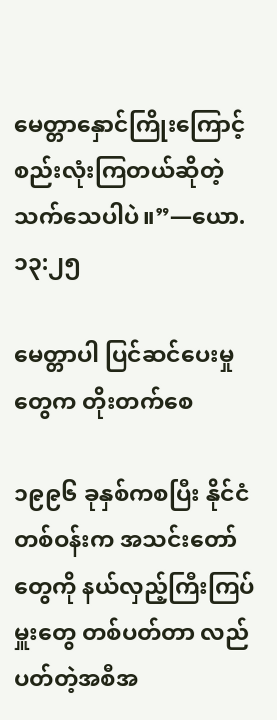မေတ္တာနှောင်ကြိုးကြောင့် စည်းလုံးကြတယ်ဆိုတဲ့ သက်သေပါပဲ။”—ယော. ၁၃:၂၅

မေတ္တာပါ ပြင်ဆင်ပေးမှုတွေက တိုးတက်စေ

၁၉၉၆ ခုနှစ်ကစပြီး နိုင်ငံတစ်ဝန်းက အသင်းတော်တွေကို နယ်လှည့်ကြီးကြပ်မှူးတွေ တစ်ပတ်တာ လည်ပတ်တဲ့အစီအ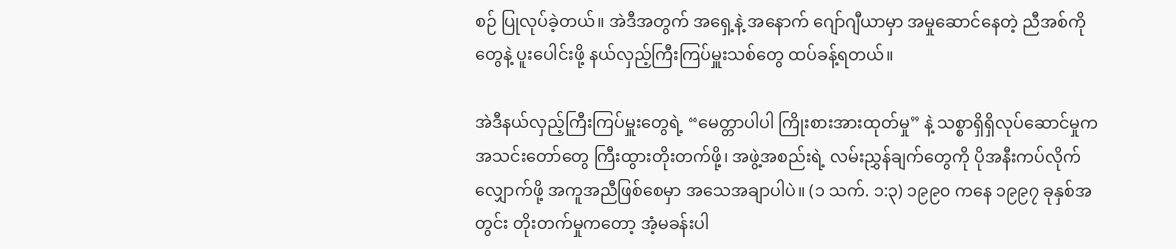စဉ် ပြုလုပ်ခဲ့တယ်။ အဲဒီအတွက် အရှေ့နဲ့ အနောက် ဂျော်ဂျီယာမှာ အမှုဆောင်နေတဲ့ ညီအစ်ကိုတွေနဲ့ ပူးပေါင်းဖို့ နယ်လှည့်ကြီးကြပ်မှူးသစ်တွေ ထပ်ခန့်ရတယ်။

အဲဒီနယ်လှည့်ကြီးကြပ်မှူးတွေရဲ့ “မေတ္တာပါပါ ကြိုးစားအားထုတ်မှု” နဲ့ သစ္စာရှိရှိလုပ်ဆောင်မှုက အသင်းတော်တွေ ကြီးထွားတိုးတက်ဖို့၊ အဖွဲ့အစည်းရဲ့ လမ်းညွှန်ချက်တွေကို ပိုအနီးကပ်လိုက်လျှောက်ဖို့ အကူအညီဖြစ်စေမှာ အသေအချာပါပဲ။ (၁ သက်. ၁:၃) ၁၉၉၀ ကနေ ၁၉၉၇ ခုနှစ်အတွင်း တိုးတက်မှုကတော့ အံ့မခန်းပါ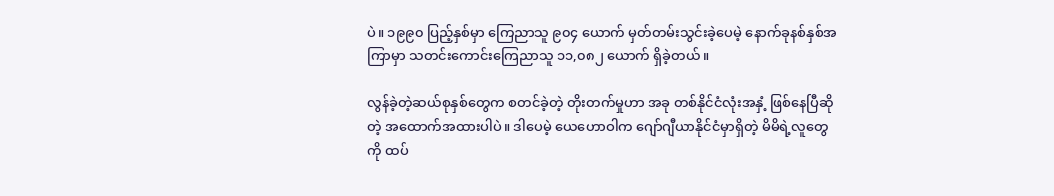ပဲ။ ၁၉၉၀ ပြည့်နှစ်မှာ ကြေညာသူ ၉၀၄ ယောက် မှတ်တမ်းသွင်းခဲ့ပေမဲ့ နောက်ခုနစ်နှစ်အကြာမှာ သတင်းကောင်းကြေညာသူ ၁၁,၀၈၂ ယောက် ရှိခဲ့တယ်။

လွန်ခဲ့တဲ့ဆယ်စုနှစ်တွေက စတင်ခဲ့တဲ့ တိုးတက်မှုဟာ အခု တစ်နိုင်ငံလုံးအနှံ့ ဖြစ်နေပြီဆိုတဲ့ အထောက်အထားပါပဲ။ ဒါပေမဲ့ ယေဟောဝါက ဂျော်ဂျီယာနိုင်ငံမှာရှိတဲ့ မိမိရဲ့လူတွေကို ထပ်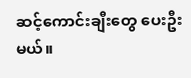ဆင့်ကောင်းချီးတွေ ပေးဦးမယ်။